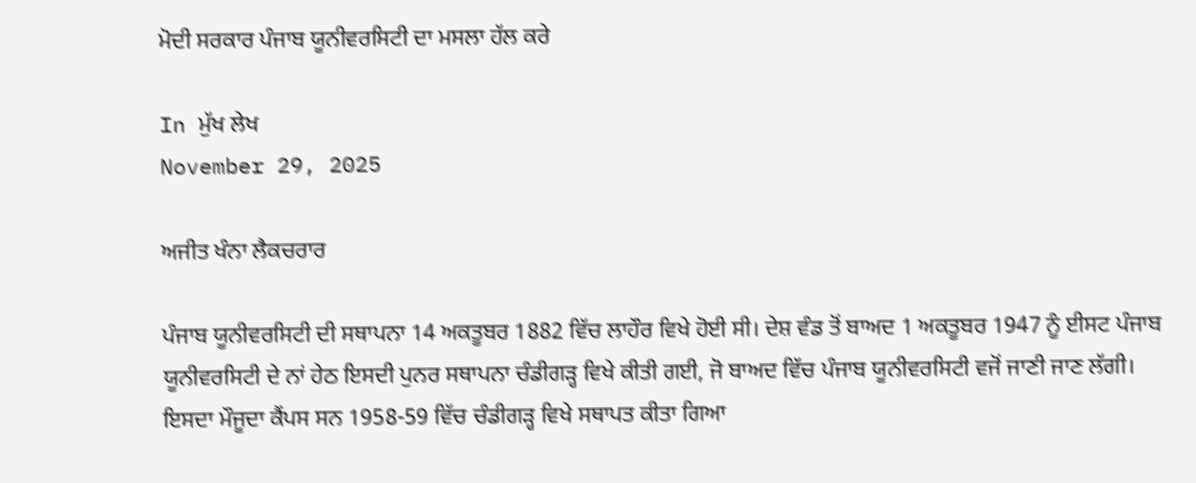ਮੋਦੀ ਸਰਕਾਰ ਪੰਜਾਬ ਯੂਨੀਵਰਸਿਟੀ ਦਾ ਮਸਲਾ ਹੱਲ ਕਰੇ

In ਮੁੱਖ ਲੇਖ
November 29, 2025

ਅਜੀਤ ਖੰਨਾ ਲੈਕਚਰਾਰ

ਪੰਜਾਬ ਯੂਨੀਵਰਸਿਟੀ ਦੀ ਸਥਾਪਨਾ 14 ਅਕਤੂਬਰ 1882 ਵਿੱਚ ਲਾਹੌਰ ਵਿਖੇ ਹੋਈ ਸੀ। ਦੇਸ਼ ਵੰਡ ਤੋਂ ਬਾਅਦ 1 ਅਕਤੂਬਰ 1947 ਨੂੰ ਈਸਟ ਪੰਜਾਬ ਯੂਨੀਵਰਸਿਟੀ ਦੇ ਨਾਂ ਹੇਠ ਇਸਦੀ ਪੁਨਰ ਸਥਾਪਨਾ ਚੰਡੀਗੜ੍ਹ ਵਿਖੇ ਕੀਤੀ ਗਈ, ਜੋ ਬਾਅਦ ਵਿੱਚ ਪੰਜਾਬ ਯੂਨੀਵਰਸਿਟੀ ਵਜੋਂ ਜਾਣੀ ਜਾਣ ਲੱਗੀ। ਇਸਦਾ ਮੌਜੂਦਾ ਕੈਂਪਸ ਸਨ 1958-59 ਵਿੱਚ ਚੰਡੀਗੜ੍ਹ ਵਿਖੇ ਸਥਾਪਤ ਕੀਤਾ ਗਿਆ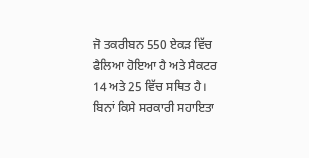ਜੋ ਤਕਰੀਬਨ 550 ਏਕੜ ਵਿੱਚ ਫੈਲਿਆ ਹੋਇਆ ਹੈ ਅਤੇ ਸੈਕਟਰ 14 ਅਤੇ 25 ਵਿੱਚ ਸਥਿਤ ਹੈ। ਬਿਨਾਂ ਕਿਸੇ ਸਰਕਾਰੀ ਸਹਾਇਤਾ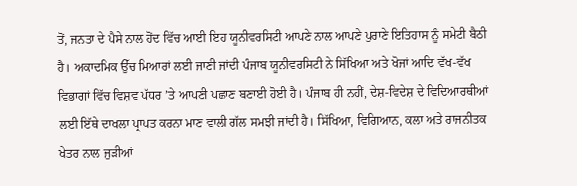ਤੋਂ, ਜਨਤਾ ਦੇ ਪੈਸੇ ਨਾਲ ਹੋਂਦ ਵਿੱਚ ਆਈ ਇਹ ਯੂਨੀਵਰਸਿਟੀ ਆਪਣੇ ਨਾਲ ਆਪਣੇ ਪੁਰਾਣੇ ਇਤਿਹਾਸ ਨੂੰ ਸਮੇਟੀ ਬੈਠੀ ਹੈ। ਅਕਾਦਮਿਕ ਉੱਚ ਮਿਆਰਾਂ ਲਈ ਜਾਣੀ ਜਾਂਦੀ ਪੰਜਾਬ ਯੂਨੀਵਰਸਿਟੀ ਨੇ ਸਿੱਖਿਆ ਅਤੇ ਖੋਜਾਂ ਆਦਿ ਵੱਖ-ਵੱਖ ਵਿਭਾਗਾਂ ਵਿੱਚ ਵਿਸ਼ਵ ਪੱਧਰ ’ਤੇ ਆਪਣੀ ਪਛਾਣ ਬਣਾਈ ਹੋਈ ਹੈ। ਪੰਜਾਬ ਹੀ ਨਹੀਂ, ਦੇਸ਼-ਵਿਦੇਸ਼ ਦੇ ਵਿਦਿਆਰਥੀਆਂ ਲਈ ਇੱਥੇ ਦਾਖਲਾ ਪ੍ਰਾਪਤ ਕਰਨਾ ਮਾਣ ਵਾਲੀ ਗੱਲ ਸਮਝੀ ਜਾਂਦੀ ਹੈ। ਸਿੱਖਿਆ, ਵਿਗਿਆਨ, ਕਲਾ ਅਤੇ ਰਾਜਨੀਤਕ ਖੇਤਰ ਨਾਲ ਜੁੜੀਆਂ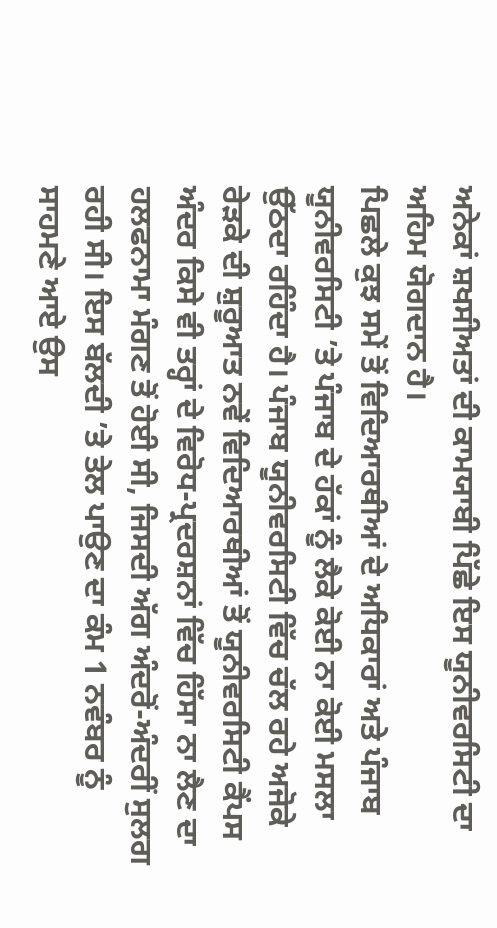ਅਨੇਕਾਂ ਸ਼ਖਸੀਅਤਾਂ ਦੀ ਕਾਮਯਾਬੀ ਪਿੱਛੇ ਇਸ ਯੂਨੀਵਰਸਿਟੀ ਦਾ ਅਹਿਮ ਯੋਗਦਾਨ ਹੈ।
ਪਿਛਲੇ ਕੁਝ ਸਮੇਂ ਤੋਂ ਵਿਦਿਆਰਥੀਆਂ ਦੇ ਅਧਿਕਾਰਾਂ ਅਤੇ ਪੰਜਾਬ ਯੂਨੀਵਰਸਿਟੀ ’ਤੇ ਪੰਜਾਬ ਦੇ ਹੱਕਾਂ ਨੂੰ ਲੈਕੇ ਕੋਈ ਨਾ ਕੋਈ ਮਸਲਾ ਉੱਠਦਾ ਰਹਿੰਦਾ ਹੈ। ਪੰਜਾਬ ਯੂਨੀਵਰਸਿਟੀ ਵਿੱਚ ਚੱਲ ਰਹੇ ਅਜੋਕੇ ਰੇੜਕੇ ਦੀ ਸ਼ੁਰੂਆਤ ਨਵੇਂ ਵਿਦਿਆਰਥੀਆਂ ਤੋਂ ਯੂਨੀਵਰਸਿਟੀ ਕੈਂਪਸ ਅੰਦਰ ਕਿਸੇ ਵੀ ਤਰ੍ਹਾਂ ਦੇ ਵਿਰੋਧ-ਪ੍ਰਦਰਸ਼ਨਾਂ ਵਿੱਚ ਹਿੱਸਾ ਨਾ ਲੈਣ ਦਾ ਹਲਫਨਾਮਾ ਮੰਗਣ ਤੋਂ ਹੋਈ ਸੀ, ਜਿਸਦੀ ਅੱਗ ਅੰਦਰੋਂ-ਅੰਦਰੀਂ ਸੁਲਗ ਰਹੀ ਸੀ। ਇਸ ਬੱਲਦੀ ’ਤੇ ਤੇਲ ਪਾਉਣ ਦਾ ਕੰਮ 1 ਨਵੰਬਰ ਨੂੰ ਸਾਹਮਣੇ ਆਏ ਉਸ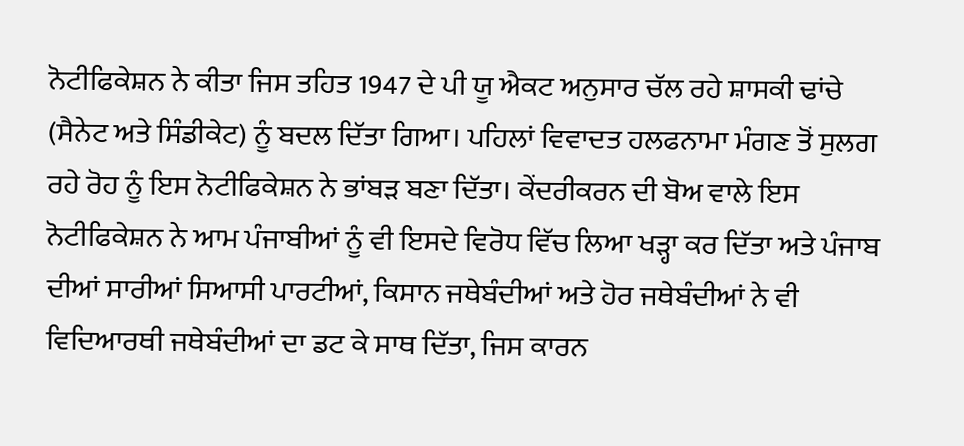ਨੋਟੀਫਿਕੇਸ਼ਨ ਨੇ ਕੀਤਾ ਜਿਸ ਤਹਿਤ 1947 ਦੇ ਪੀ ਯੂ ਐਕਟ ਅਨੁਸਾਰ ਚੱਲ ਰਹੇ ਸ਼ਾਸਕੀ ਢਾਂਚੇ (ਸੈਨੇਟ ਅਤੇ ਸਿੰਡੀਕੇਟ) ਨੂੰ ਬਦਲ ਦਿੱਤਾ ਗਿਆ। ਪਹਿਲਾਂ ਵਿਵਾਦਤ ਹਲਫਨਾਮਾ ਮੰਗਣ ਤੋਂ ਸੁਲਗ ਰਹੇ ਰੋਹ ਨੂੰ ਇਸ ਨੋਟੀਫਿਕੇਸ਼ਨ ਨੇ ਭਾਂਬੜ ਬਣਾ ਦਿੱਤਾ। ਕੇਂਦਰੀਕਰਨ ਦੀ ਬੋਅ ਵਾਲੇ ਇਸ ਨੋਟੀਫਿਕੇਸ਼ਨ ਨੇ ਆਮ ਪੰਜਾਬੀਆਂ ਨੂੰ ਵੀ ਇਸਦੇ ਵਿਰੋਧ ਵਿੱਚ ਲਿਆ ਖੜ੍ਹਾ ਕਰ ਦਿੱਤਾ ਅਤੇ ਪੰਜਾਬ ਦੀਆਂ ਸਾਰੀਆਂ ਸਿਆਸੀ ਪਾਰਟੀਆਂ, ਕਿਸਾਨ ਜਥੇਬੰਦੀਆਂ ਅਤੇ ਹੋਰ ਜਥੇਬੰਦੀਆਂ ਨੇ ਵੀ ਵਿਦਿਆਰਥੀ ਜਥੇਬੰਦੀਆਂ ਦਾ ਡਟ ਕੇ ਸਾਥ ਦਿੱਤਾ, ਜਿਸ ਕਾਰਨ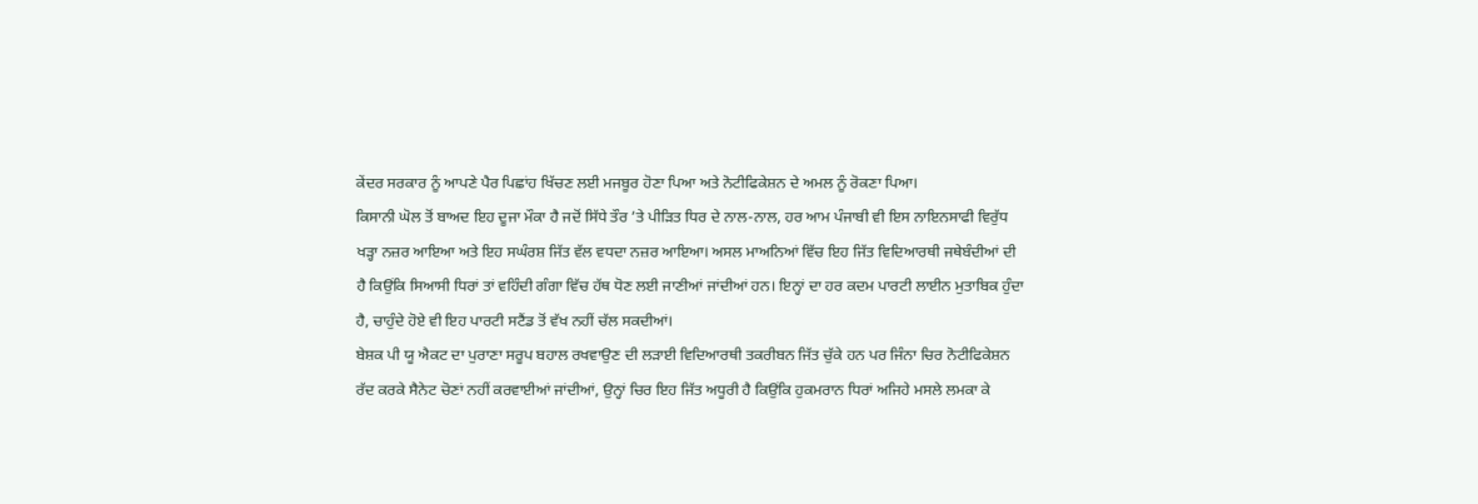ਕੇਂਦਰ ਸਰਕਾਰ ਨੂੰ ਆਪਣੇ ਪੈਰ ਪਿਛਾਂਹ ਖਿੱਚਣ ਲਈ ਮਜਬੂਰ ਹੋਣਾ ਪਿਆ ਅਤੇ ਨੋਟੀਫਿਕੇਸ਼ਨ ਦੇ ਅਮਲ ਨੂੰ ਰੋਕਣਾ ਪਿਆ।
ਕਿਸਾਨੀ ਘੋਲ ਤੋਂ ਬਾਅਦ ਇਹ ਦੂਜਾ ਮੌਕਾ ਹੈ ਜਦੋਂ ਸਿੱਧੇ ਤੌਰ ’ਤੇ ਪੀੜਿਤ ਧਿਰ ਦੇ ਨਾਲ-ਨਾਲ, ਹਰ ਆਮ ਪੰਜਾਬੀ ਵੀ ਇਸ ਨਾਇਨਸਾਫੀ ਵਿਰੁੱਧ ਖੜ੍ਹਾ ਨਜ਼ਰ ਆਇਆ ਅਤੇ ਇਹ ਸਘੰਰਸ਼ ਜਿੱਤ ਵੱਲ ਵਧਦਾ ਨਜ਼ਰ ਆਇਆ। ਅਸਲ ਮਾਅਨਿਆਂ ਵਿੱਚ ਇਹ ਜਿੱਤ ਵਿਦਿਆਰਥੀ ਜਥੇਬੰਦੀਆਂ ਦੀ ਹੈ ਕਿਉਂਕਿ ਸਿਆਸੀ ਧਿਰਾਂ ਤਾਂ ਵਹਿੰਦੀ ਗੰਗਾ ਵਿੱਚ ਹੱਥ ਧੋਣ ਲਈ ਜਾਣੀਆਂ ਜਾਂਦੀਆਂ ਹਨ। ਇਨ੍ਹਾਂ ਦਾ ਹਰ ਕਦਮ ਪਾਰਟੀ ਲਾਈਨ ਮੁਤਾਬਿਕ ਹੁੰਦਾ ਹੈ, ਚਾਹੁੰਦੇ ਹੋਏ ਵੀ ਇਹ ਪਾਰਟੀ ਸਟੈਂਡ ਤੋਂ ਵੱਖ ਨਹੀਂ ਚੱਲ ਸਕਦੀਆਂ।
ਬੇਸ਼ਕ ਪੀ ਯੂ ਐਕਟ ਦਾ ਪੁਰਾਣਾ ਸਰੂਪ ਬਹਾਲ ਰਖਵਾਉਣ ਦੀ ਲੜਾਈ ਵਿਦਿਆਰਥੀ ਤਕਰੀਬਨ ਜਿੱਤ ਚੁੱਕੇ ਹਨ ਪਰ ਜਿੰਨਾ ਚਿਰ ਨੋਟੀਫਿਕੇਸ਼ਨ ਰੱਦ ਕਰਕੇ ਸੈਨੇਟ ਚੋਣਾਂ ਨਹੀਂ ਕਰਵਾਈਆਂ ਜਾਂਦੀਆਂ, ਉਨ੍ਹਾਂ ਚਿਰ ਇਹ ਜਿੱਤ ਅਧੂਰੀ ਹੈ ਕਿਉਂਕਿ ਹੁਕਮਰਾਨ ਧਿਰਾਂ ਅਜਿਹੇ ਮਸਲੇ ਲਮਕਾ ਕੇ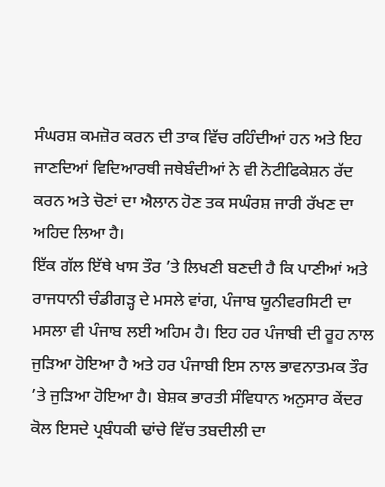ਸੰਘਰਸ਼ ਕਮਜ਼ੋਰ ਕਰਨ ਦੀ ਤਾਕ ਵਿੱਚ ਰਹਿੰਦੀਆਂ ਹਨ ਅਤੇ ਇਹ ਜਾਣਦਿਆਂ ਵਿਦਿਆਰਥੀ ਜਥੇਬੰਦੀਆਂ ਨੇ ਵੀ ਨੋਟੀਫਿਕੇਸ਼ਨ ਰੱਦ ਕਰਨ ਅਤੇ ਚੋਣਾਂ ਦਾ ਐਲਾਨ ਹੋਣ ਤਕ ਸਘੰਰਸ਼ ਜਾਰੀ ਰੱਖਣ ਦਾ ਅਹਿਦ ਲਿਆ ਹੈ।
ਇੱਕ ਗੱਲ ਇੱਥੇ ਖਾਸ ਤੌਰ ’ਤੇ ਲਿਖਣੀ ਬਣਦੀ ਹੈ ਕਿ ਪਾਣੀਆਂ ਅਤੇ ਰਾਜਧਾਨੀ ਚੰਡੀਗੜ੍ਹ ਦੇ ਮਸਲੇ ਵਾਂਗ, ਪੰਜਾਬ ਯੂਨੀਵਰਸਿਟੀ ਦਾ ਮਸਲਾ ਵੀ ਪੰਜਾਬ ਲਈ ਅਹਿਮ ਹੈ। ਇਹ ਹਰ ਪੰਜਾਬੀ ਦੀ ਰੂਹ ਨਾਲ ਜੁੜਿਆ ਹੋਇਆ ਹੈ ਅਤੇ ਹਰ ਪੰਜਾਬੀ ਇਸ ਨਾਲ ਭਾਵਨਾਤਮਕ ਤੌਰ ’ਤੇ ਜੁੜਿਆ ਹੋਇਆ ਹੈ। ਬੇਸ਼ਕ ਭਾਰਤੀ ਸੰਵਿਧਾਨ ਅਨੁਸਾਰ ਕੇਂਦਰ ਕੋਲ ਇਸਦੇ ਪ੍ਰਬੰਧਕੀ ਢਾਂਚੇ ਵਿੱਚ ਤਬਦੀਲੀ ਦਾ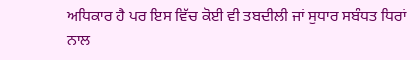ਅਧਿਕਾਰ ਹੈ ਪਰ ਇਸ ਵਿੱਚ ਕੋਈ ਵੀ ਤਬਦੀਲੀ ਜਾਂ ਸੁਧਾਰ ਸਬੰਧਤ ਧਿਰਾਂ ਨਾਲ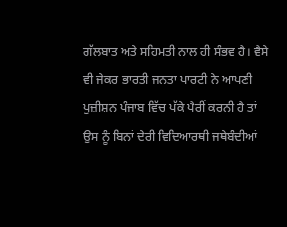ਗੱਲਬਾਤ ਅਤੇ ਸਹਿਮਤੀ ਨਾਲ ਹੀ ਸੰਭਵ ਹੈ। ਵੈਸੇ ਵੀ ਜੇਕਰ ਭਾਰਤੀ ਜਨਤਾ ਪਾਰਟੀ ਨੇ ਆਪਣੀ ਪੁਜ਼ੀਸ਼ਨ ਪੰਜਾਬ ਵਿੱਚ ਪੱਕੇ ਪੈਰੀਂ ਕਰਨੀ ਹੈ ਤਾਂ ਉਸ ਨੂੰ ਬਿਨਾਂ ਦੇਰੀ ਵਿਦਿਆਰਥੀ ਜਥੇਬੰਦੀਆਂ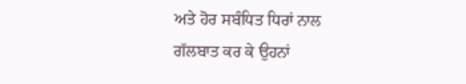ਅਤੇ ਹੋਰ ਸਬੰਧਿਤ ਧਿਰਾਂ ਨਾਲ ਗੱਲਬਾਤ ਕਰ ਕੇ ਉਹਨਾਂ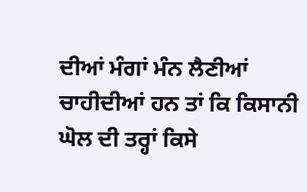ਦੀਆਂ ਮੰਗਾਂ ਮੰਨ ਲੈਣੀਆਂ ਚਾਹੀਦੀਆਂ ਹਨ ਤਾਂ ਕਿ ਕਿਸਾਨੀ ਘੋਲ ਦੀ ਤਰ੍ਹਾਂ ਕਿਸੇ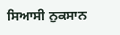ਸਿਆਸੀ ਨੁਕਸਾਨ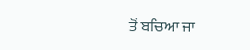ਤੋਂ ਬਚਿਆ ਜਾ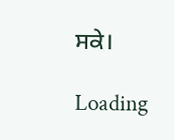ਸਕੇ।

Loading